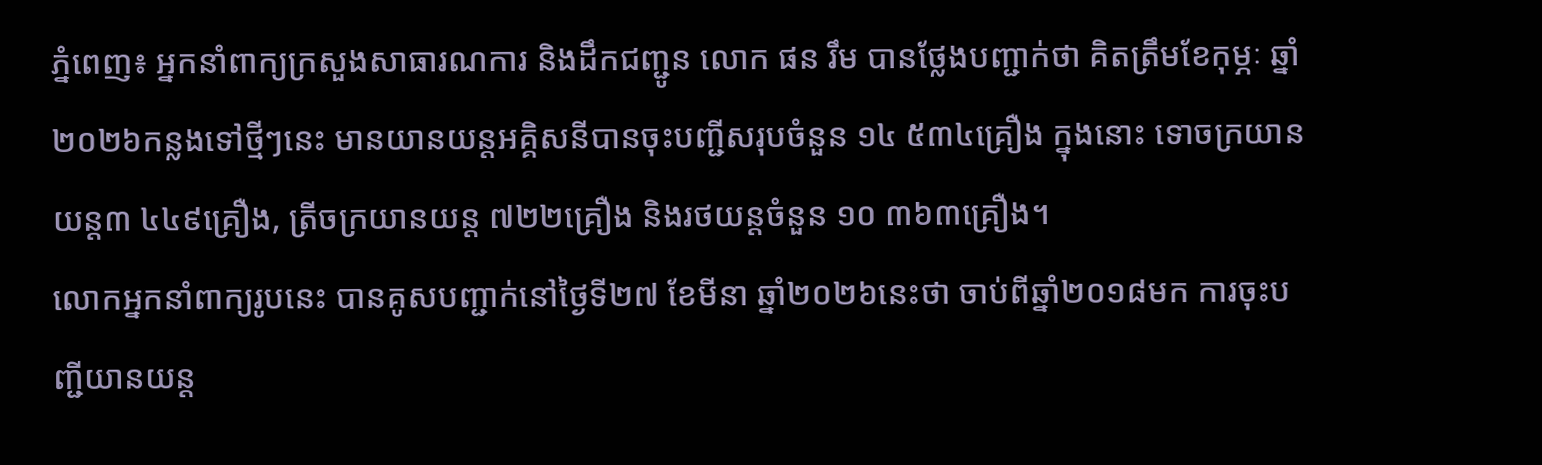ភ្នំពេញ៖ អ្នកនាំពាក្យក្រសួងសាធារណការ និងដឹកជញ្ជូន លោក ផន រឹម បានថ្លែងបញ្ជាក់ថា គិតត្រឹមខែកុម្ភៈ ឆ្នាំ២០២៦កន្លងទៅថ្មីៗនេះ មានយានយន្តអគ្គិសនីបានចុះបញ្ជីសរុបចំនួន ១៤ ៥៣៤គ្រឿង ក្នុងនោះ ទោចក្រយានយន្ត៣ ៤៤៩គ្រឿង, ត្រីចក្រយានយន្ត ៧២២គ្រឿង និងរថយន្តចំនួន ១០ ៣៦៣គ្រឿង។
លោកអ្នកនាំពាក្យរូបនេះ បានគូសបញ្ជាក់នៅថ្ងៃទី២៧ ខែមីនា ឆ្នាំ២០២៦នេះថា ចាប់ពីឆ្នាំ២០១៨មក ការចុះបញ្ជីយានយន្ត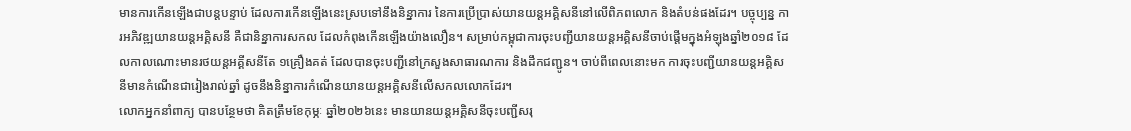មានការកើនឡើងជាបន្តបន្ទាប់ ដែលការកើនឡើងនេះស្របទៅនឹងនិន្នាការ នៃការប្រើប្រាស់យានយន្តអគ្គិសនីនៅលើពិភពលោក និងតំបន់ផងដែរ។ បច្ចុប្បន្ន ការអភិវឌ្ឍយានយន្តអគ្គិសនី គឺជានិន្នាការសកល ដែលកំពុងកើនឡើងយ៉ាងលឿន។ សម្រាប់កម្ពុជាការចុះបញ្ជីយានយន្តអគ្គិសនីចាប់ផ្តើមក្នុងអំឡុងឆ្នាំ២០១៨ ដែលកាលណោះមានរថយន្តអគ្គីសនីតែ ១គ្រឿងគត់ ដែលបានចុះបញ្ជីនៅក្រសួងសាធារណការ និងដឹកជញ្ជូន។ ចាប់ពីពេលនោះមក ការចុះបញ្ជីយានយន្តអគ្គិសនីមានកំណើនជារៀងរាល់ឆ្នាំ ដូចនឹងនិន្នាការកំណើនយានយន្តអគ្គិសនីលើសកលលោកដែរ។
លោកអ្នកនាំពាក្យ បានបន្ថែមថា គិតត្រឹមខែកុម្ភៈ ឆ្នាំ២០២៦នេះ មានយានយន្តអគ្គិសនីចុះបញ្ជីសរុ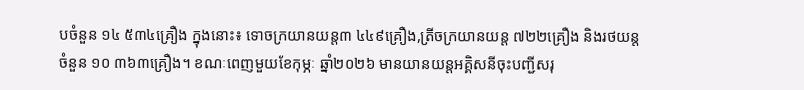បចំនួន ១៤ ៥៣៤គ្រឿង ក្នុងនោះ៖ ទោចក្រយានយន្ត៣ ៤៤៩គ្រឿង,ត្រីចក្រយានយន្ត ៧២២គ្រឿង និងរថយន្តចំនួន ១០ ៣៦៣គ្រឿង។ ខណៈពេញមួយខែកុម្ភៈ ឆ្នាំ២០២៦ មានយានយន្តអគ្គិសនីចុះបញ្ជីសរុ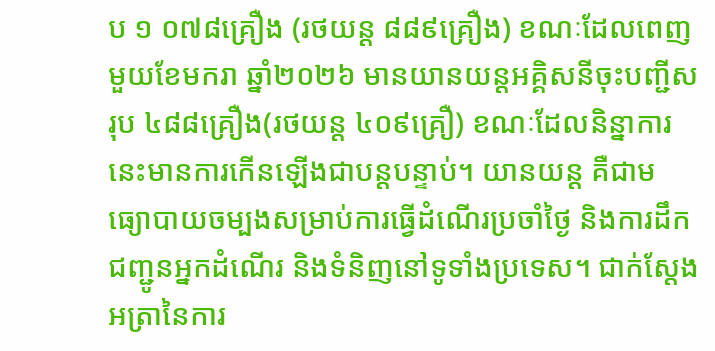ប ១ ០៧៨គ្រឿង (រថយន្ត ៨៨៩គ្រឿង) ខណៈដែលពេញមួយខែមករា ឆ្នាំ២០២៦ មានយានយន្តអគ្គិសនីចុះបញ្ជីសរុប ៤៨៨គ្រឿង(រថយន្ត ៤០៩គ្រឿ) ខណៈដែលនិន្នាការនេះមានការកើនឡើងជាបន្តបន្ទាប់។ យានយន្ត គឺជាមធ្យោបាយចម្បងសម្រាប់ការធ្វើដំណើរប្រចាំថ្ងៃ និងការដឹកជញ្ជូនអ្នកដំណើរ និងទំនិញនៅទូទាំងប្រទេស។ ជាក់ស្តែងអត្រានៃការ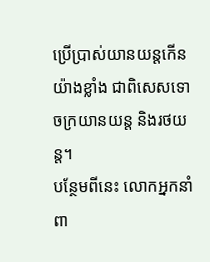ប្រើប្រាស់យានយន្តកើនយ៉ាងខ្លាំង ជាពិសេសទោចក្រយានយន្ត និងរថយន្ត។
បន្ថែមពីនេះ លោកអ្នកនាំពា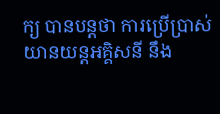ក្យ បានបន្តថា ការប្រើប្រាស់យានយន្តអគ្គិសនី នឹង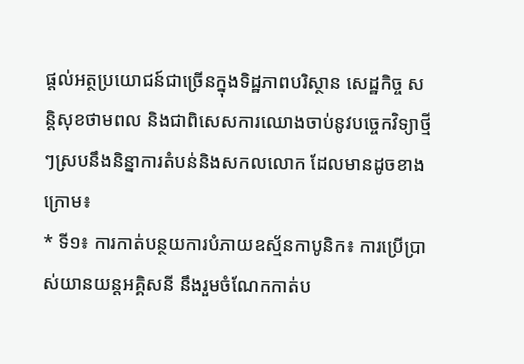ផ្តល់អត្ថប្រយោជន៍ជាច្រើនក្នុងទិដ្ឋភាពបរិស្ថាន សេដ្ឋកិច្ច សន្តិសុខថាមពល និងជាពិសេសការឈោងចាប់នូវបច្ចេកវិទ្យាថ្មីៗស្របនឹងនិន្នាការតំបន់និងសកលលោក ដែលមានដូចខាងក្រោម៖
* ទី១៖ ការកាត់បន្ថយការបំភាយឧស្ម័នកាបូនិក៖ ការប្រើប្រាស់យានយន្តអគ្គិសនី នឹងរួមចំណែកកាត់ប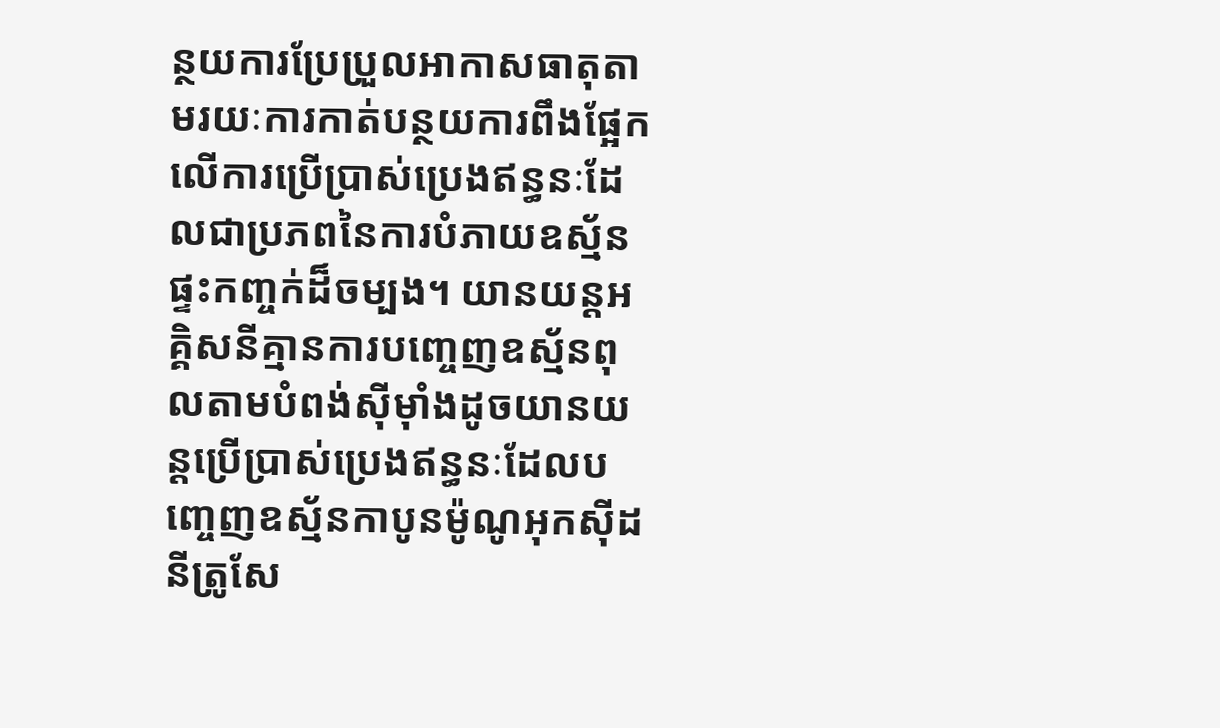ន្ថយការប្រែប្រួលអាកាសធាតុតាមរយៈការកាត់បន្ថយការពឹងផ្អែកលើការប្រើប្រាស់ប្រេងឥន្ធនៈដែលជាប្រភពនៃការបំភាយឧស្ម័នផ្ទះកញ្ចក់ដ៏ចម្បង។ យានយន្តអគ្គិសនីគ្មានការបញ្ចេញឧស្ម័នពុលតាមបំពង់ស៊ីម៉ាំងដូចយានយន្តប្រើប្រាស់ប្រេងឥន្ធនៈដែលបញ្ចេញឧស្ម័នកាបូនម៉ូណូអុកស៊ីដ នីត្រូសែ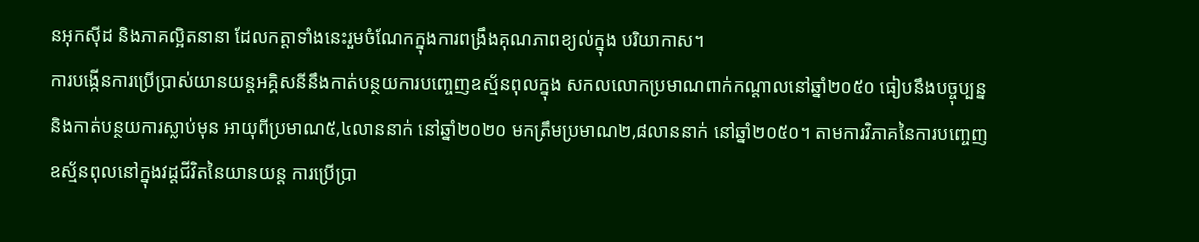នអុកស៊ីដ និងភាគល្អិតនានា ដែលកត្តាទាំងនេះរួមចំណែកក្នុងការពង្រឹងគុណភាពខ្យល់ក្នុង បរិយាកាស។
ការបង្កើនការប្រើប្រាស់យានយន្តអគ្គិសនីនឹងកាត់បន្ថយការបញ្ចេញឧស្ម័នពុលក្នុង សកលលោកប្រមាណពាក់កណ្តាលនៅឆ្នាំ២០៥០ ធៀបនឹងបច្ចុប្បន្ន និងកាត់បន្ថយការស្លាប់មុន អាយុពីប្រមាណ៥,៤លាននាក់ នៅឆ្នាំ២០២០ មកត្រឹមប្រមាណ២,៨លាននាក់ នៅឆ្នាំ២០៥០។ តាមការវិភាគនៃការបញ្ចេញឧស្ម័នពុលនៅក្នុងវដ្ដជីវិតនៃយានយន្ត ការប្រើប្រា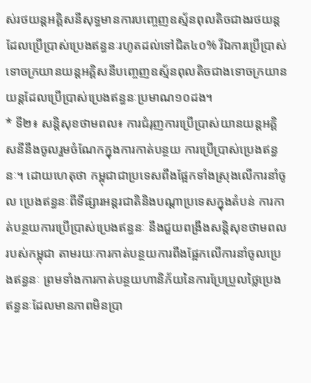ស់រថយន្តអគ្គិសនីសុទ្ធមានការបញ្ចេញឧស្ម័នពុលតិចជាងរថយន្តដែលប្រើប្រាស់ប្រេងឥន្ធនៈរហូតដល់ទៅជិត៤០% រីឯការប្រើប្រាស់ទោចក្រយានយន្តអគ្គិសនីបញ្ចេញឧស្ម័នពុលតិចជាងទោចក្រយានយន្តដែលប្រើប្រាស់ប្រេងឥន្ធនៈប្រមាណ១០ដង។
* ទី២៖ សន្តិសុខថាមពល៖ ការជំរុញការប្រើប្រាស់យានយន្តអគ្គិសនីនឹងចូលរួមចំណែកក្នុងការកាត់បន្ថយ ការប្រើប្រាស់ប្រេងឥន្ធនៈ។ ដោយហេតុថា កម្ពុជាជាប្រទេសពឹងផ្អែកទាំងស្រុងលើការនាំចូល ប្រេងឥន្ធនៈពីទីផ្សារអន្តរជាតិនិងបណ្តាប្រទេសក្នុងតំបន់ ការកាត់បន្ថយការប្រើប្រាស់ប្រេងឥន្ធនៈ នឹងជួយពង្រឹងសន្តិសុខថាមពលរបស់កម្ពុជា តាមរយៈការកាត់បន្ថយការពឹងផ្អែកលើការនាំចូលប្រេងឥន្ធនៈ ព្រមទាំងការកាត់បន្ថយហានិភ័យនៃការប្រែប្រួលថ្លៃប្រេងឥន្ធនៈដែលមានភាពមិនប្រា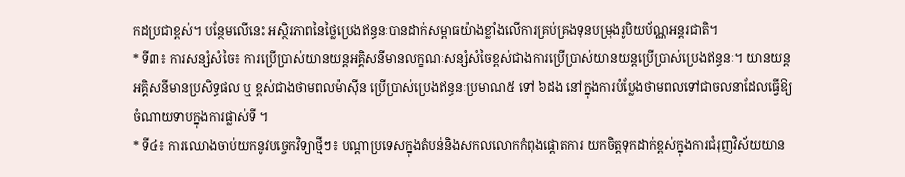កដប្រជាខ្ពស់។ បន្ថែមលើនេះ អស្ថិរភាពនៃថ្លៃប្រេងឥន្ធនៈបានដាក់សម្ពាធយ៉ាងខ្លាំងលើការគ្រប់គ្រងទុនបម្រុងរូបិយប័ណ្ណអន្តរជាតិ។
* ទី៣៖ ការសន្សំសំចៃ៖ ការប្រើប្រាស់យានយន្តអគ្គិសនីមានលក្ខណៈសន្សំសំចៃខ្ពស់ជាងការប្រើប្រាស់យានយន្តប្រើប្រាស់ប្រេងឥន្ធនៈ។ យានយន្តអគ្គិសនីមានប្រសិទ្ធផល ឬ ខ្ពស់ជាងថាមពលម៉ាស៊ីន ប្រើប្រាស់ប្រេងឥន្ធនៈប្រមាណ៥ ទៅ ៦ដង នៅក្នុងការបំប្លែងថាមពលទៅជាចលនាដែលធ្វើឱ្យ ចំណាយទាបក្នុងការផ្លាស់ទី ។
* ទី៤៖ ការឈោងចាប់យកនូវបច្ចេកវិទ្យាថ្មីៗ៖ បណ្ដាប្រទេសក្នុងតំបន់និងសកលលោកកំពុងផ្ដោតការ យកចិត្តទុកដាក់ខ្ពស់ក្នុងការជំរុញវិស័យយាន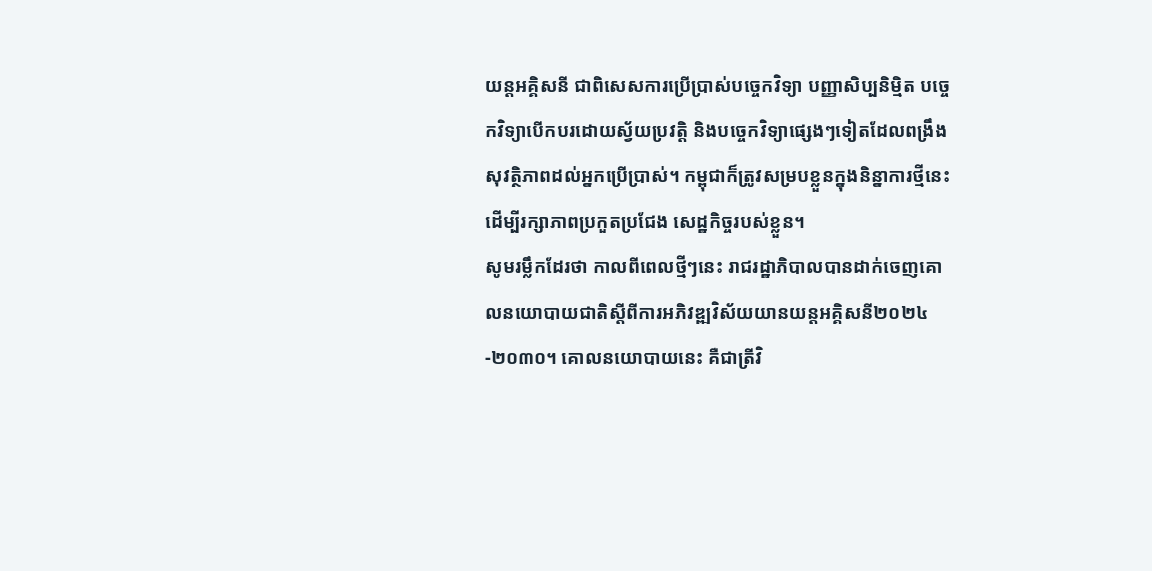យន្តអគ្គិសនី ជាពិសេសការប្រើប្រាស់បច្ចេកវិទ្យា បញ្ញាសិប្បនិម្មិត បច្ចេកវិទ្យាបើកបរដោយស្វ័យប្រវត្តិ និងបច្ចេកវិទ្យាផ្សេងៗទៀតដែលពង្រឹង សុវត្ថិភាពដល់អ្នកប្រើប្រាស់។ កម្ពុជាក៏ត្រូវសម្របខ្លួនក្នុងនិន្នាការថ្មីនេះ ដើម្បីរក្សាភាពប្រកួតប្រជែង សេដ្ឋកិច្ចរបស់ខ្លួន។
សូមរម្លឹកដែរថា កាលពីពេលថ្មីៗនេះ រាជរដ្ឋាភិបាលបានដាក់ចេញគោលនយោបាយជាតិស្តីពីការអភិវឌ្ឍវិស័យយានយន្តអគ្គិសនី២០២៤-២០៣០។ គោលនយោបាយនេះ គឺជាត្រីវិ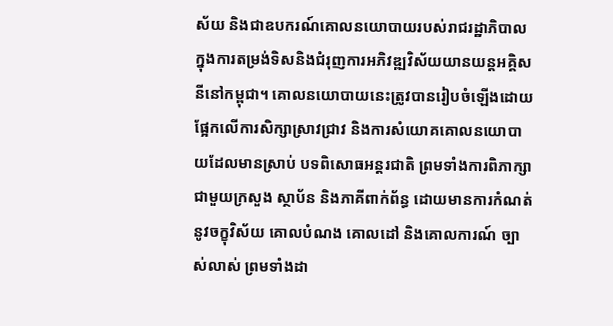ស័យ និងជាឧបករណ៍គោលនយោបាយរបស់រាជរដ្ឋាភិបាលក្នុងការតម្រង់ទិសនិងជំរុញការអភិវឌ្ឍវិស័យយានយន្តអគ្គិសនីនៅកម្ពុជា។ គោលនយោបាយនេះត្រូវបានរៀបចំឡើងដោយផ្អែកលើការសិក្សាស្រាវជ្រាវ និងការសំយោគគោលនយោបាយដែលមានស្រាប់ បទពិសោធអន្តរជាតិ ព្រមទាំងការពិភាក្សាជាមួយក្រសួង ស្ថាប័ន និងភាគីពាក់ព័ន្ធ ដោយមានការកំណត់នូវចក្ខុវិស័យ គោលបំណង គោលដៅ និងគោលការណ៍ ច្បាស់លាស់ ព្រមទាំងដា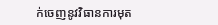ក់ចេញនូវវិធានការមុត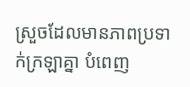ស្រួចដែលមានភាពប្រទាក់ក្រឡាគ្នា បំពេញ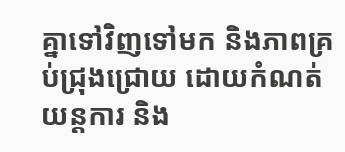គ្នាទៅវិញទៅមក និងភាពគ្រប់ជ្រុងជ្រោយ ដោយកំណត់យន្តការ និង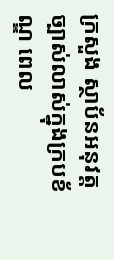ក្រសួង ស្ថាប័នអនុវត្តច្បាស់លាស់ក្នុងក្របខ័ណ្ឌ ពេល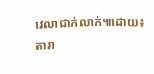វេលាជាក់លាក់៕ដោយ៖តារា